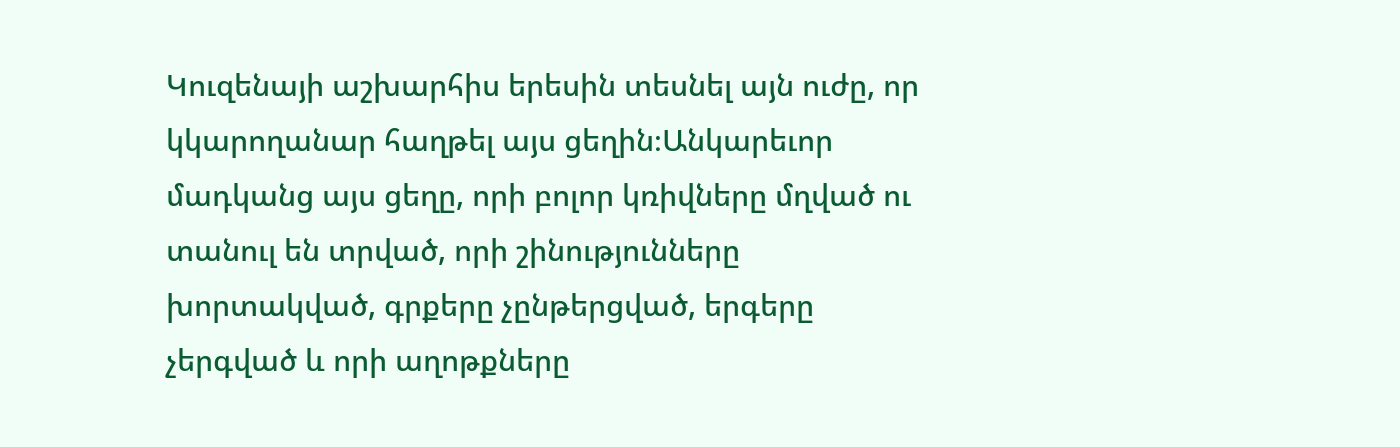Կուզենայի աշխարհիս երեսին տեսնել այն ուժը, որ կկարողանար հաղթել այս ցեղին։Անկարեւոր մադկանց այս ցեղը, որի բոլոր կռիվները մղված ու տանուլ են տրված, որի շինությունները խորտակված, գրքերը չընթերցված, երգերը չերգված և որի աղոթքները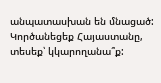անպատասխան են մնացած:
Կործանեցեք Հայաստանը, տեսեք՝ կկարողանա՞ք: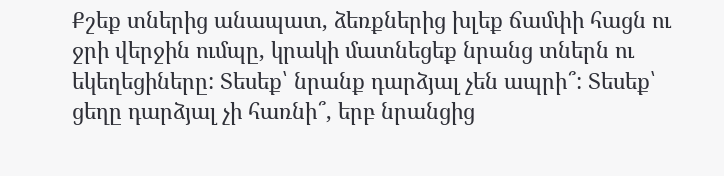Քշեք տներից անապատ, ձեռքներից խլեք ճամփի հացն ու ջրի վերջին ումպը, կրակի մատնեցեք նրանց տներն ու եկեղեցիները: Տեսեք՝ նրանք դարձյալ չեն ապրի՞: Տեսեք՝ ցեղը դարձյալ չի հառնի՞, երբ նրանցից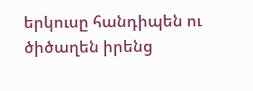երկուսը հանդիպեն ու ծիծաղեն իրենց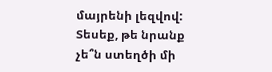մայրենի լեզվով: Տեսեք, թե նրանք չե՞ն ստեղծի մի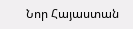Նոր Հայաստան